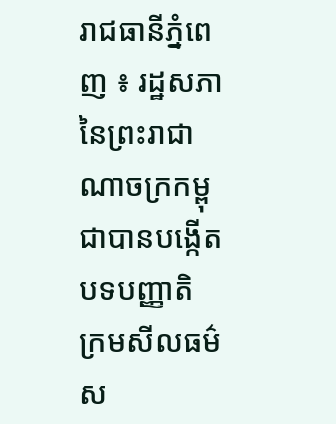រាជធានីភ្នំពេញ ៖ រដ្ឋសភានៃព្រះរាជាណាចក្រកម្ពុជាបានបង្កើតបទបញ្ញាតិ ក្រមសីលធម៌ ស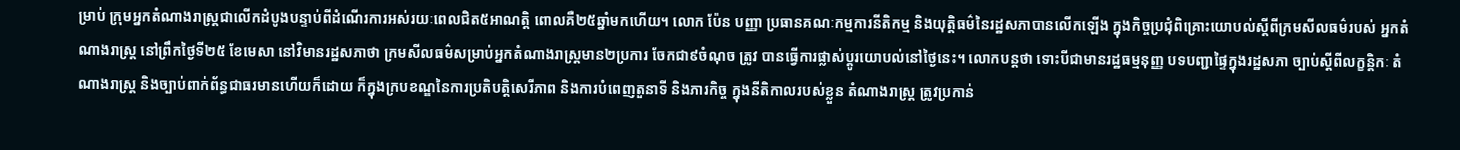ម្រាប់ ក្រុមអ្នកតំណាងរាស្ត្រជាលើកដំបូងបន្ទាប់ពីដំណើរការអស់រយៈពេលជិត៥អាណត្តិ ពោលគឺ២៥ឆ្នាំមកហើយ។ លោក ប៉ែន បញ្ញា ប្រធានគណៈកម្មការនីតិកម្ម និងយុត្តិធម៌នៃរដ្ឋសភាបានលើកឡើង ក្នុងកិច្ចប្រជុំពិគ្រោះយោបល់ស្តីពីក្រមសីលធម៌របស់ អ្នកតំណាងរាស្ត្រ នៅព្រឹកថ្ងៃទី២៥ ខែមេសា នៅវិមានរដ្ឋសភាថា ក្រមសីលធម៌សម្រាប់អ្នកតំណាងរាស្ត្រមាន២ប្រការ ចែកជា៩ចំណុច ត្រូវ បានធ្វើការផ្លាស់ប្តូរយោបល់នៅថ្ងៃនេះ។ លោកបន្តថា ទោះបីជាមានរដ្ឋធម្មនុញ្ញ បទបញ្ជាផ្ទៃក្នុងរដ្ឋសភា ច្បាប់ស្តីពីលក្ខន្តិកៈ តំណាងរាស្ត្រ និងច្បាប់ពាក់ព័ន្ធជាធរមានហើយក៏ដោយ ក៏ក្នុងក្របខណ្ឌនៃការប្រតិបត្តិសេរីភាព និងការបំពេញតួនាទី និងភារកិច្ច ក្នុងនីតិកាលរបស់ខ្លួន តំណាងរាស្ត្រ ត្រូវប្រកាន់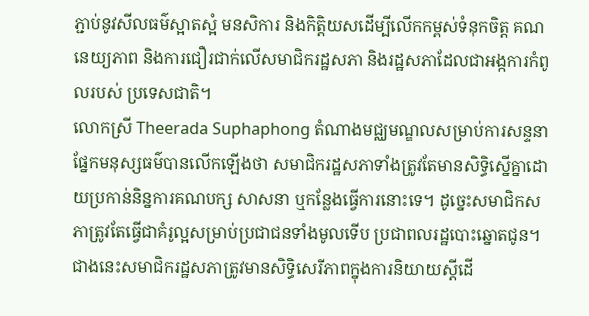ភ្ជាប់នូវសីលធម៌ស្អាតស្អំ មនសិការ និងកិត្តិយសដើម្បីលើកកម្ពស់ទំនុកចិត្ត គណនេយ្យភាព និងការជឿរជាក់លើសមាជិករដ្ឋសភា និងរដ្ឋសភាដែលជាអង្កការកំពូលរបស់ ប្រទេសជាតិ។
លោកស្រី Theerada Suphaphong តំណាងមជ្ឈមណ្ឌលសម្រាប់ការសន្ទនាផ្នែកមនុស្សធម៌បានលើកឡើងថា សមាជិករដ្ឋសភាទាំងត្រូវតែមានសិទ្ធិស្នើគ្នាដោយប្រកាន់និន្នការគណបក្ស សាសនា ឬកន្លែងធ្វើការនោះទេ។ ដូច្នេះសមាជិកសភាត្រូវតែធ្វើជាគំរូល្អសម្រាប់ប្រជាជនទាំងមូលទើប ប្រជាពលរដ្ឋបោះឆ្នោតជូន។ ជាងនេះសមាជិករដ្ឋសភាត្រូវមានសិទ្ធិសេរីភាពក្នុងការនិយាយស្តីដើ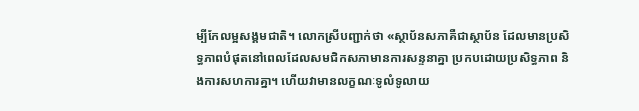ម្បីកែលម្អសង្គមជាតិ។ លោកស្រីបញ្ជាក់ថា «ស្ថាប័នសភាគឺជាស្ថាប័ន ដែលមានប្រសិទ្ធភាពបំផុតនៅពេលដែលសមជិកសភាមានការសន្ទនាគ្នា ប្រកបដោយប្រសិទ្ធភាព និងការសហការគ្នា។ ហើយវាមានលក្ខណៈទូលំទូលាយ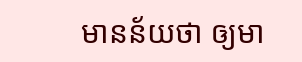មានន័យថា ឲ្យមា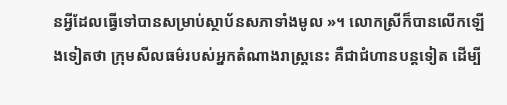នអ្វីដែលធ្វើទៅបានសម្រាប់ស្ថាប័នសភាទាំងមូល »។ លោកស្រីក៏បានលើកឡើងទៀតថា ក្រុមសីលធម៌របស់អ្នកតំណាងរាស្ត្រនេះ គឺជាជំហានបន្តទៀត ដើម្បី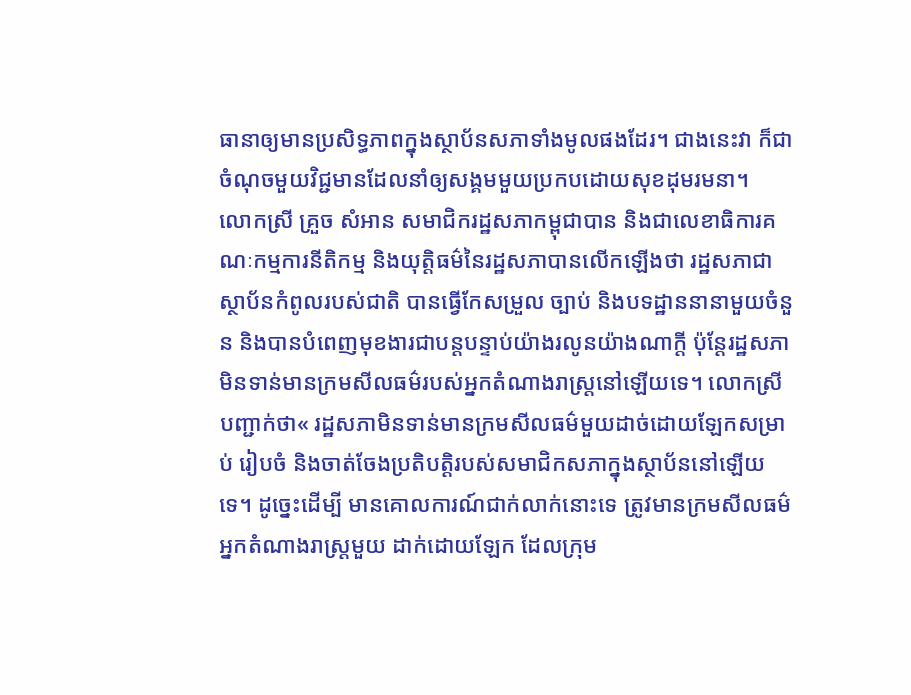ធានាឲ្យមានប្រសិទ្ធភាពក្នុងស្ថាប័នសភាទាំងមូលផងដែរ។ ជាងនេះវា ក៏ជាចំណុចមួយវិជ្ជមានដែលនាំឲ្យសង្គមមួយប្រកបដោយសុខដុមរមនា។
លោកស្រី គ្រួច សំអាន សមាជិករដ្ឋសភាកម្ពុជាបាន និងជាលេខាធិការគណៈកម្មការនីតិកម្ម និងយុត្តិធម៌នៃរដ្ឋសភាបានលើកឡើងថា រដ្ឋសភាជាស្ថាប័នកំពូលរបស់ជាតិ បានធ្វើកែសម្រួល ច្បាប់ និងបទដ្ឋាននានាមួយចំនួន និងបានបំពេញមុខងារជាបន្តបន្ទាប់យ៉ាងរលូនយ៉ាងណាក្តី ប៉ុន្តែរដ្ឋសភាមិនទាន់មានក្រមសីលធម៌របស់អ្នកតំណាងរាស្ត្រនៅឡើយទេ។ លោកស្រីបញ្ជាក់ថា« រដ្ឋសភាមិនទាន់មានក្រមសីលធម៌មួយដាច់ដោយឡែកសម្រាប់ រៀបចំ និងចាត់ចែងប្រតិបត្តិរបស់សមាជិកសភាក្នុងស្ថាប័ននៅឡើយទេ។ ដូច្នេះដើម្បី មានគោលការណ៍ជាក់លាក់នោះទេ ត្រូវមានក្រមសីលធម៌អ្នកតំណាងរាស្ត្រមួយ ដាក់ដោយឡែក ដែលក្រុម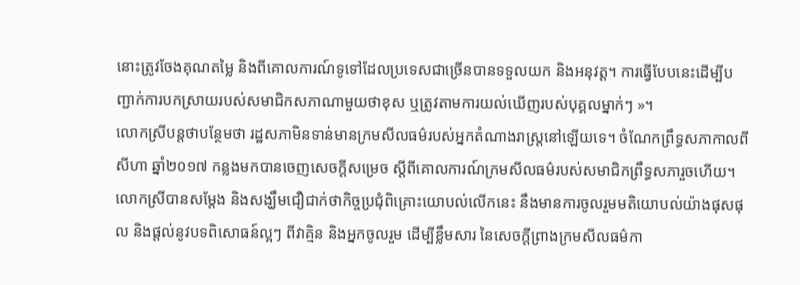នោះត្រូវចែងគុណតម្លៃ និងពីគោលការណ៍ទូទៅដែលប្រទេសជាច្រើនបានទទួលយក និងអនុវត្ត។ ការធ្វើបែបនេះដើម្បីបញ្ជាក់ការបកស្រាយរបស់សមាជិកសភាណាមួយថាខុស ឬត្រូវតាមការយល់ឃើញរបស់បុគ្គលម្នាក់ៗ »។
លោកស្រីបន្តថាបន្ថែមថា រដ្ឋសភាមិនទាន់មានក្រមសីលធម៌របស់អ្នកតំណាងរាស្ត្រនៅឡើយទេ។ ចំណែកព្រឹទ្ធសភាកាលពីសីហា ឆ្នាំ២០១៧ កន្លងមកបានចេញសេចក្តីសម្រេច ស្តីពីគោលការណ៍ក្រមសីលធម៌របស់សមាជិកព្រឹទ្ធសភារួចហើយ។ លោកស្រីបានសម្តែង និងសង្ឃឹមជឿជាក់ថាកិច្ចប្រជុំពិគ្រោះយោបល់លើកនេះ នឹងមានការចូលរួមមតិយោបល់យ៉ាងផុសផុល និងផ្តល់នូវបទពិសោធន៍ល្អៗ ពីវាគ្មិន និងអ្នកចូលរួម ដើម្បីខ្លឹមសារ នៃសេចក្តីព្រាងក្រមសីលធម៌កា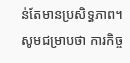ន់តែមានប្រសិទ្ធភាព។
សូមជម្រាបថា ការកិច្ច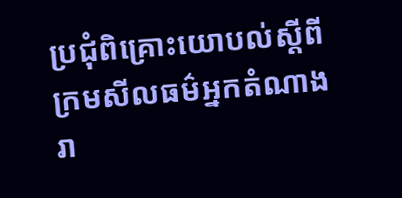ប្រជុំពិគ្រោះយោបល់ស្តីពីក្រមសីលធម៌អ្នកតំណាងរា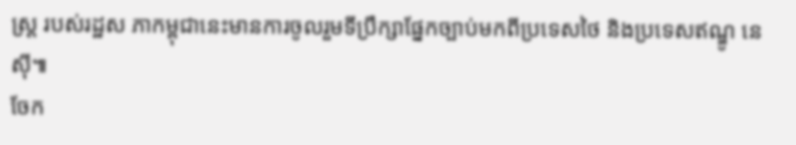ស្ត្រ របស់រដ្ឋស ភាកម្ពុជានេះមានការចូលរួមទីប្រឹក្សាផ្នែកច្បាប់មកពីប្រទេសថៃ និងប្រទេសឥណ្ឌូ នេស៊ី៕
ចែក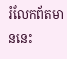រំលែកព័តមាននេះ